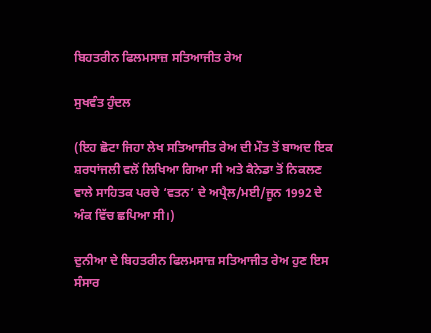ਬਿਹਤਰੀਨ ਫਿਲਮਸਾਜ਼ ਸਤਿਆਜੀਤ ਰੇਅ

ਸੁਖਵੰਤ ਹੁੰਦਲ

(ਇਹ ਛੋਟਾ ਜਿਹਾ ਲੇਖ ਸਤਿਆਜੀਤ ਰੇਅ ਦੀ ਮੌਤ ਤੋਂ ਬਾਅਦ ਇਕ ਸ਼ਰਧਾਂਜਲੀ ਵਲੋਂ ਲਿਖਿਆ ਗਿਆ ਸੀ ਅਤੇ ਕੈਨੇਡਾ ਤੋਂ ਨਿਕਲਣ ਵਾਲੇ ਸਾਹਿਤਕ ਪਰਚੇ ‘ਵਤਨ’ ਦੇ ਅਪ੍ਰੈਲ/ਮਈ/ਜੂਨ 1992 ਦੇ ਅੰਕ ਵਿੱਚ ਛਪਿਆ ਸੀ।)

ਦੁਨੀਆ ਦੇ ਬਿਹਤਰੀਨ ਫਿਲਮਸਾਜ਼ ਸਤਿਆਜੀਤ ਰੇਅ ਹੁਣ ਇਸ ਸੰਸਾਰ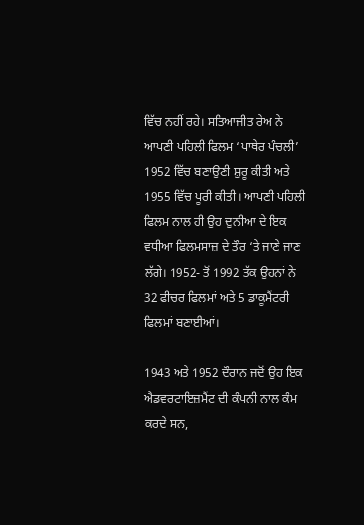ਵਿੱਚ ਨਹੀਂ ਰਹੇ। ਸਤਿਆਜੀਤ ਰੇਅ ਨੇ ਆਪਣੀ ਪਹਿਲੀ ਫਿਲਮ ‘ਪਾਥੇਰ ਪੰਚਲੀ’ 1952 ਵਿੱਚ ਬਣਾਉਣੀ ਸ਼ੁਰੂ ਕੀਤੀ ਅਤੇ 1955 ਵਿੱਚ ਪੂਰੀ ਕੀਤੀ। ਆਪਣੀ ਪਹਿਲੀ ਫਿਲਮ ਨਾਲ ਹੀ ਉਹ ਦੁਨੀਆ ਦੇ ਇਕ ਵਧੀਆ ਫਿਲਮਸਾਜ਼ ਦੇ ਤੌਰ ‘ਤੇ ਜਾਣੇ ਜਾਣ ਲੱਗੇ। 1952- ਤੋਂ 1992 ਤੱਕ ਉਹਨਾਂ ਨੇ 32 ਫੀਚਰ ਫਿਲਮਾਂ ਅਤੇ 5 ਡਾਕੂਮੈਂਟਰੀ ਫਿਲਮਾਂ ਬਣਾਈਆਂ।

1943 ਅਤੇ 1952 ਦੌਰਾਨ ਜਦੋਂ ਉਹ ਇਕ ਐਡਵਰਟਾਇਜ਼ਮੈਂਟ ਦੀ ਕੰਪਨੀ ਨਾਲ ਕੰਮ ਕਰਦੇ ਸਨ,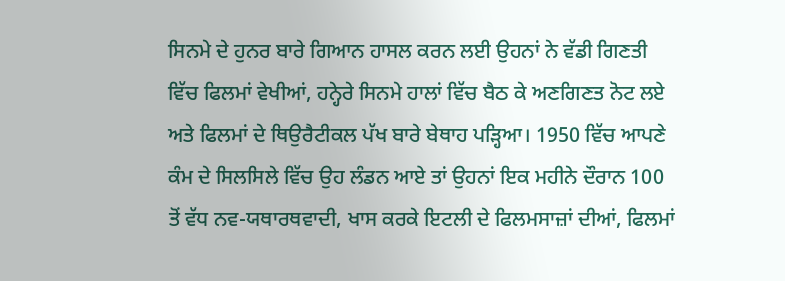ਸਿਨਮੇ ਦੇ ਹੁਨਰ ਬਾਰੇ ਗਿਆਨ ਹਾਸਲ ਕਰਨ ਲਈ ਉਹਨਾਂ ਨੇ ਵੱਡੀ ਗਿਣਤੀ ਵਿੱਚ ਫਿਲਮਾਂ ਵੇਖੀਆਂ, ਹਨ੍ਹੇਰੇ ਸਿਨਮੇ ਹਾਲਾਂ ਵਿੱਚ ਬੈਠ ਕੇ ਅਣਗਿਣਤ ਨੋਟ ਲਏ ਅਤੇ ਫਿਲਮਾਂ ਦੇ ਥਿਉਰੈਟੀਕਲ ਪੱਖ ਬਾਰੇ ਬੇਥਾਹ ਪੜ੍ਹਿਆ। 1950 ਵਿੱਚ ਆਪਣੇ ਕੰਮ ਦੇ ਸਿਲਸਿਲੇ ਵਿੱਚ ਉਹ ਲੰਡਨ ਆਏ ਤਾਂ ਉਹਨਾਂ ਇਕ ਮਹੀਨੇ ਦੌਰਾਨ 100 ਤੋਂ ਵੱਧ ਨਵ-ਯਥਾਰਥਵਾਦੀ, ਖਾਸ ਕਰਕੇ ਇਟਲੀ ਦੇ ਫਿਲਮਸਾਜ਼ਾਂ ਦੀਆਂ, ਫਿਲਮਾਂ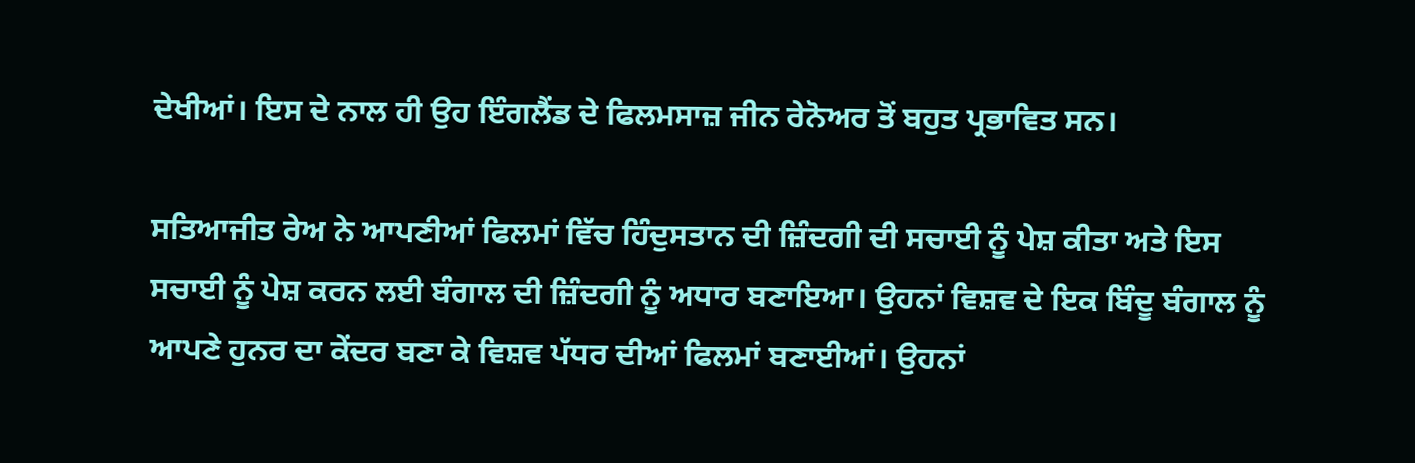ਦੇਖੀਆਂ। ਇਸ ਦੇ ਨਾਲ ਹੀ ਉਹ ਇੰਗਲੈਂਡ ਦੇ ਫਿਲਮਸਾਜ਼ ਜੀਨ ਰੇਨੋਅਰ ਤੋਂ ਬਹੁਤ ਪ੍ਰਭਾਵਿਤ ਸਨ।

ਸਤਿਆਜੀਤ ਰੇਅ ਨੇ ਆਪਣੀਆਂ ਫਿਲਮਾਂ ਵਿੱਚ ਹਿੰਦੁਸਤਾਨ ਦੀ ਜ਼ਿੰਦਗੀ ਦੀ ਸਚਾਈ ਨੂੰ ਪੇਸ਼ ਕੀਤਾ ਅਤੇ ਇਸ ਸਚਾਈ ਨੂੰ ਪੇਸ਼ ਕਰਨ ਲਈ ਬੰਗਾਲ ਦੀ ਜ਼ਿੰਦਗੀ ਨੂੰ ਅਧਾਰ ਬਣਾਇਆ। ਉਹਨਾਂ ਵਿਸ਼ਵ ਦੇ ਇਕ ਬਿੰਦੂ ਬੰਗਾਲ ਨੂੰ ਆਪਣੇ ਹੁਨਰ ਦਾ ਕੇਂਦਰ ਬਣਾ ਕੇ ਵਿਸ਼ਵ ਪੱਧਰ ਦੀਆਂ ਫਿਲਮਾਂ ਬਣਾਈਆਂ। ਉਹਨਾਂ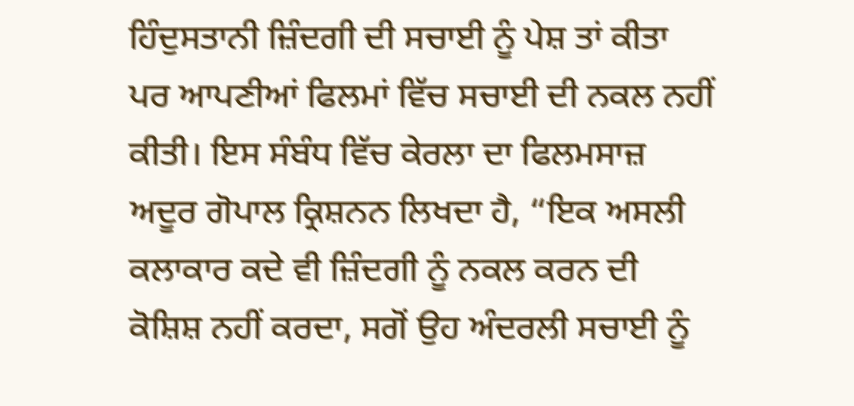ਹਿੰਦੁਸਤਾਨੀ ਜ਼ਿੰਦਗੀ ਦੀ ਸਚਾਈ ਨੂੰ ਪੇਸ਼ ਤਾਂ ਕੀਤਾ ਪਰ ਆਪਣੀਆਂ ਫਿਲਮਾਂ ਵਿੱਚ ਸਚਾਈ ਦੀ ਨਕਲ ਨਹੀਂ ਕੀਤੀ। ਇਸ ਸੰਬੰਧ ਵਿੱਚ ਕੇਰਲਾ ਦਾ ਫਿਲਮਸਾਜ਼ ਅਦੂਰ ਗੋਪਾਲ ਕ੍ਰਿਸ਼ਨਨ ਲਿਖਦਾ ਹੈ, “ਇਕ ਅਸਲੀ ਕਲਾਕਾਰ ਕਦੇ ਵੀ ਜ਼ਿੰਦਗੀ ਨੂੰ ਨਕਲ ਕਰਨ ਦੀ ਕੋਸ਼ਿਸ਼ ਨਹੀਂ ਕਰਦਾ, ਸਗੋਂ ਉਹ ਅੰਦਰਲੀ ਸਚਾਈ ਨੂੰ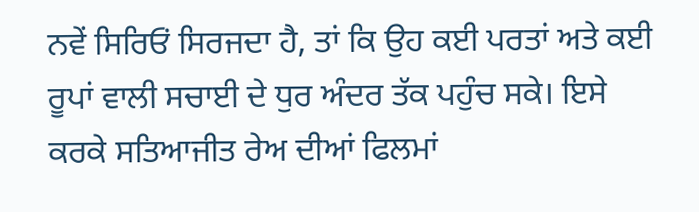ਨਵੇਂ ਸਿਰਿਓਂ ਸਿਰਜਦਾ ਹੈ, ਤਾਂ ਕਿ ਉਹ ਕਈ ਪਰਤਾਂ ਅਤੇ ਕਈ ਰੂਪਾਂ ਵਾਲੀ ਸਚਾਈ ਦੇ ਧੁਰ ਅੰਦਰ ਤੱਕ ਪਹੁੰਚ ਸਕੇ। ਇਸੇ ਕਰਕੇ ਸਤਿਆਜੀਤ ਰੇਅ ਦੀਆਂ ਫਿਲਮਾਂ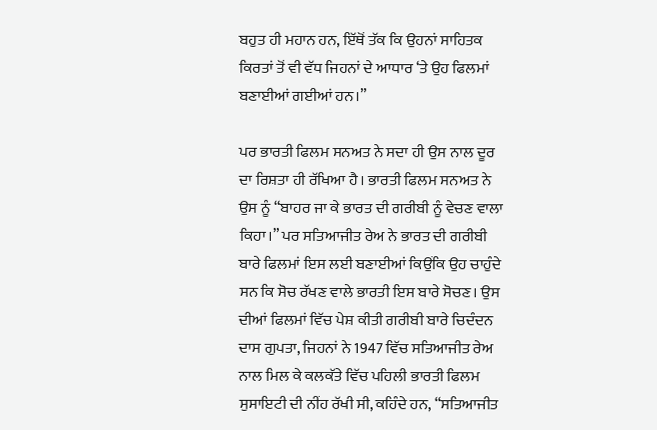ਬਹੁਤ ਹੀ ਮਹਾਨ ਹਨ, ਇੱਥੋਂ ਤੱਕ ਕਿ ਉਹਨਾਂ ਸਾਹਿਤਕ ਕਿਰਤਾਂ ਤੋਂ ਵੀ ਵੱਧ ਜਿਹਨਾਂ ਦੇ ਆਧਾਰ ‘ਤੇ ਉਹ ਫਿਲਮਾਂ ਬਣਾਈਆਂ ਗਈਆਂ ਹਨ।”

ਪਰ ਭਾਰਤੀ ਫਿਲਮ ਸਨਅਤ ਨੇ ਸਦਾ ਹੀ ਉਸ ਨਾਲ ਦੂਰ ਦਾ ਰਿਸ਼ਤਾ ਹੀ ਰੱਖਿਆ ਹੈ। ਭਾਰਤੀ ਫਿਲਮ ਸਨਅਤ ਨੇ ਉਸ ਨੂੰ “ਬਾਹਰ ਜਾ ਕੇ ਭਾਰਤ ਦੀ ਗਰੀਬੀ ਨੂੰ ਵੇਚਣ ਵਾਲਾ ਕਿਹਾ।” ਪਰ ਸਤਿਆਜੀਤ ਰੇਅ ਨੇ ਭਾਰਤ ਦੀ ਗਰੀਬੀ ਬਾਰੇ ਫਿਲਮਾਂ ਇਸ ਲਈ ਬਣਾਈਆਂ ਕਿਉਂਕਿ ਉਹ ਚਾਹੁੰਦੇ ਸਨ ਕਿ ਸੋਚ ਰੱਖਣ ਵਾਲੇ ਭਾਰਤੀ ਇਸ ਬਾਰੇ ਸੋਚਣ। ਉਸ ਦੀਆਂ ਫਿਲਮਾਂ ਵਿੱਚ ਪੇਸ਼ ਕੀਤੀ ਗਰੀਬੀ ਬਾਰੇ ਚਿਦੰਦਨ ਦਾਸ ਗੁਪਤਾ, ਜਿਹਨਾਂ ਨੇ 1947 ਵਿੱਚ ਸਤਿਆਜੀਤ ਰੇਅ ਨਾਲ ਮਿਲ ਕੇ ਕਲਕੱਤੇ ਵਿੱਚ ਪਹਿਲੀ ਭਾਰਤੀ ਫਿਲਮ ਸੁਸਾਇਟੀ ਦੀ ਨੀਂਹ ਰੱਖੀ ਸੀ, ਕਹਿੰਦੇ ਹਨ, “ਸਤਿਆਜੀਤ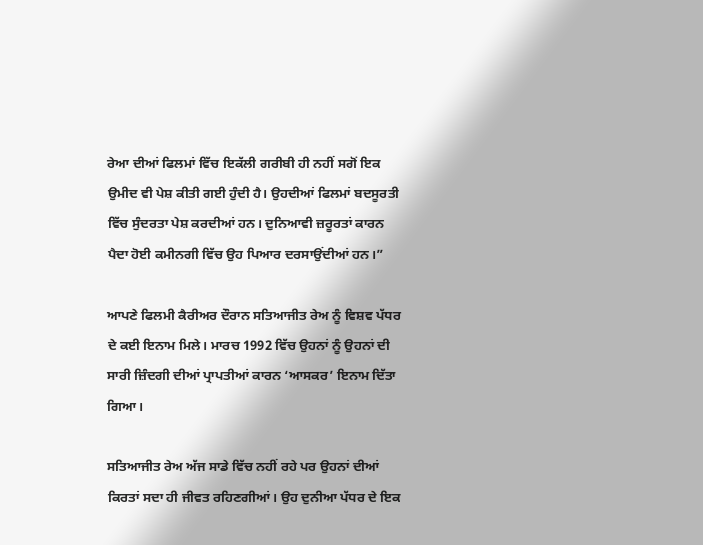ਰੇਆ ਦੀਆਂ ਫਿਲਮਾਂ ਵਿੱਚ ਇਕੱਲੀ ਗਰੀਬੀ ਹੀ ਨਹੀਂ ਸਗੋਂ ਇਕ  ਉਮੀਦ ਵੀ ਪੇਸ਼ ਕੀਤੀ ਗਈ ਹੁੰਦੀ ਹੈ। ਉਹਦੀਆਂ ਫਿਲਮਾਂ ਬਦਸੂਰਤੀ ਵਿੱਚ ਸੁੰਦਰਤਾ ਪੇਸ਼ ਕਰਦੀਆਂ ਹਨ। ਦੁਨਿਆਵੀ ਜ਼ਰੂਰਤਾਂ ਕਾਰਨ ਪੈਦਾ ਹੋਈ ਕਮੀਨਗੀ ਵਿੱਚ ਉਹ ਪਿਆਰ ਦਰਸਾਉਂਦੀਆਂ ਹਨ।”

ਆਪਣੇ ਫਿਲਮੀ ਕੈਰੀਅਰ ਦੌਰਾਨ ਸਤਿਆਜੀਤ ਰੇਅ ਨੂੰ ਵਿਸ਼ਵ ਪੱਧਰ ਦੇ ਕਈ ਇਨਾਮ ਮਿਲੇ। ਮਾਰਚ 1992 ਵਿੱਚ ਉਹਨਾਂ ਨੂੰ ਉਹਨਾਂ ਦੀ ਸਾਰੀ ਜ਼ਿੰਦਗੀ ਦੀਆਂ ਪ੍ਰਾਪਤੀਆਂ ਕਾਰਨ ‘ਆਸਕਰ’ ਇਨਾਮ ਦਿੱਤਾ ਗਿਆ।

ਸਤਿਆਜੀਤ ਰੇਅ ਅੱਜ ਸਾਡੇ ਵਿੱਚ ਨਹੀਂ ਰਹੇ ਪਰ ਉਹਨਾਂ ਦੀਆਂ ਕਿਰਤਾਂ ਸਦਾ ਹੀ ਜੀਵਤ ਰਹਿਣਗੀਆਂ। ਉਹ ਦੁਨੀਆ ਪੱਧਰ ਦੇ ਇਕ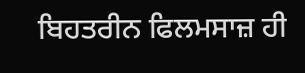ਬਿਹਤਰੀਨ ਫਿਲਮਸਾਜ਼ ਹੀ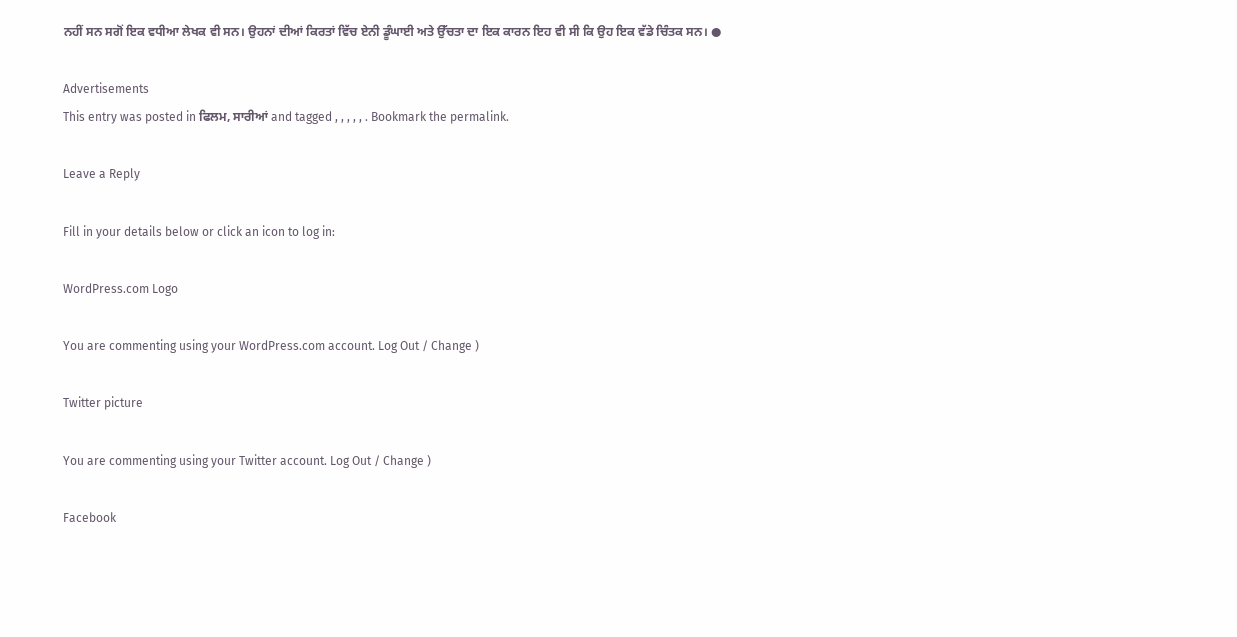ਨਹੀਂ ਸਨ ਸਗੋਂ ਇਕ ਵਧੀਆ ਲੇਖਕ ਵੀ ਸਨ। ਉਹਨਾਂ ਦੀਆਂ ਕਿਰਤਾਂ ਵਿੱਚ ਏਨੀ ਡੂੰਘਾਈ ਅਤੇ ਉੱਚਤਾ ਦਾ ਇਕ ਕਾਰਨ ਇਹ ਵੀ ਸੀ ਕਿ ਉਹ ਇਕ ਵੱਡੇ ਚਿੰਤਕ ਸਨ। ●

Advertisements
This entry was posted in ਫਿਲਮ, ਸਾਰੀਆਂ and tagged , , , , , . Bookmark the permalink.

Leave a Reply

Fill in your details below or click an icon to log in:

WordPress.com Logo

You are commenting using your WordPress.com account. Log Out / Change )

Twitter picture

You are commenting using your Twitter account. Log Out / Change )

Facebook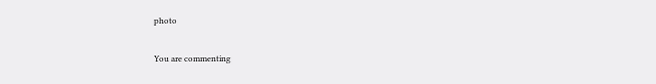photo

You are commenting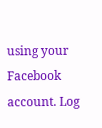using your Facebook account. Log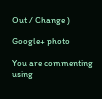Out / Change )

Google+ photo

You are commenting using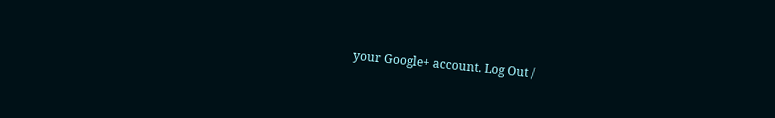your Google+ account. Log Out /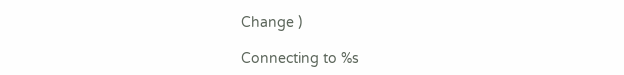Change )

Connecting to %s